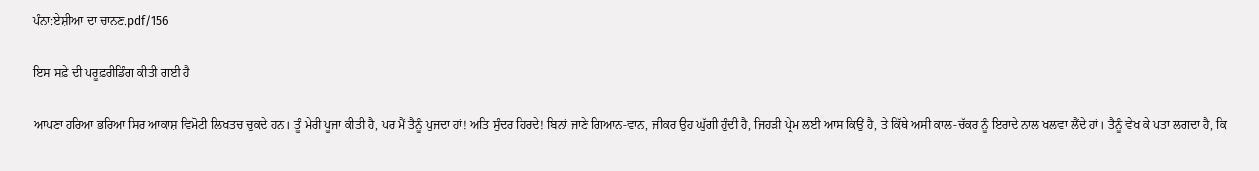ਪੰਨਾ:ਏਸ਼ੀਆ ਦਾ ਚਾਨਣ.pdf/156

ਇਸ ਸਫ਼ੇ ਦੀ ਪਰੂਫ਼ਰੀਡਿੰਗ ਕੀਤੀ ਗਈ ਹੈ

ਆਪਣਾ ਹਰਿਆ ਭਰਿਆ ਸਿਰ ਆਕਾਸ਼ ਵਿਮੋਟੀ ਲਿਖਤਚ ਚੁਕਦੇ ਹਨ। ਤੂੰ ਮੇਰੀ ਪੂਜਾ ਕੀਤੀ ਹੈ, ਪਰ ਮੈਂ ਤੈਨੂੰ ਪੁਜਦਾ ਹਾਂ! ਅਤਿ ਸੁੰਦਰ ਹਿਰਦੇ! ਬਿਨਾਂ ਜਾਣੇ ਗਿਆਨ-ਵਾਨ, ਜੀਕਰ ਉਹ ਘੁੱਗੀ ਹੁੰਦੀ ਹੈ, ਜਿਹੜੀ ਪ੍ਰੇਮ ਲਈ ਆਸ ਕਿਉਂ ਹੈ, ਤੇ ਕਿੱਥੇ ਅਸੀ ਕਾਲ-ਚੱਕਰ ਨੂੰ ਇਰਾਦੇ ਨਾਲ ਖਲਵਾ ਲੈਂਦੇ ਹਾਂ। ਤੈਨੂੰ ਵੇਖ ਕੇ ਪਤਾ ਲਗਦਾ ਹੈ, ਕਿ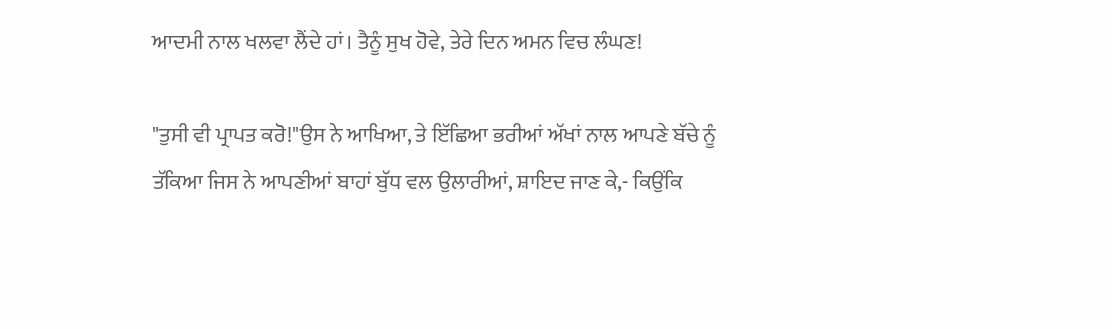ਆਦਮੀ ਨਾਲ ਖਲਵਾ ਲੈਂਦੇ ਹਾਂ। ਤੈਨੂੰ ਸੁਖ ਹੋਵੇ, ਤੇਰੇ ਦਿਨ ਅਮਨ ਵਿਚ ਲੰਘਣ!

"ਤੁਸੀ ਵੀ ਪ੍ਰਾਪਤ ਕਰੋ!"ਉਸ ਨੇ ਆਖਿਆ, ਤੇ ਇੱਛਿਆ ਭਰੀਆਂ ਅੱਖਾਂ ਨਾਲ ਆਪਣੇ ਬੱਚੇ ਨੂੰ ਤੱਕਿਆ ਜਿਸ ਨੇ ਆਪਣੀਆਂ ਬਾਹਾਂ ਬੁੱਧ ਵਲ ਉਲਾਰੀਆਂ, ਸ਼ਾਇਦ ਜਾਣ ਕੇ,- ਕਿਉਂਕਿ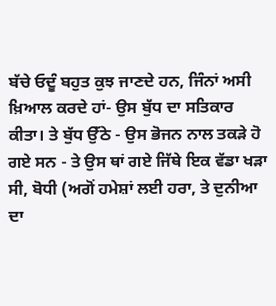ਬੱਚੇ ਓਦੂੰ ਬਹੁਤ ਕੁਝ ਜਾਣਦੇ ਹਨ, ਜਿੰਨਾਂ ਅਸੀ ਖ਼ਿਆਲ ਕਰਦੇ ਹਾਂ- ਉਸ ਬੁੱਧ ਦਾ ਸਤਿਕਾਰ ਕੀਤਾ। ਤੇ ਬੁੱਧ ਉੱਠੇ - ਉਸ ਭੋਜਨ ਨਾਲ ਤਕੜੇ ਹੋ ਗਏ ਸਨ - ਤੇ ਉਸ ਥਾਂ ਗਏ ਜਿੱਥੇ ਇਕ ਵੱਡਾ ਖੜਾ ਸੀ, ਬੋਧੀ (ਅਗੋਂ ਹਮੇਸ਼ਾਂ ਲਈ ਹਰਾ, ਤੇ ਦੁਨੀਆ ਦਾ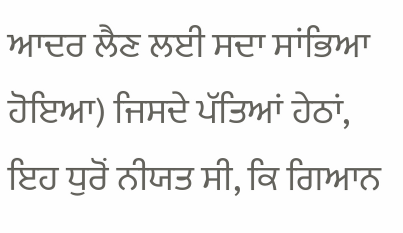ਆਦਰ ਲੈਣ ਲਈ ਸਦਾ ਸਾਂਭਿਆ ਹੋਇਆ) ਜਿਸਦੇ ਪੱਤਿਆਂ ਹੇਠਾਂ, ਇਹ ਧੁਰੋਂ ਨੀਯਤ ਸੀ, ਕਿ ਗਿਆਨ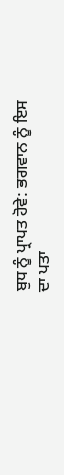ਬੁਧ ਨੂੰ ਪ੍ਰਾਪਤ ਹੋਵੇ: ਭਗਵਾਨ ਨੂੰ ਇਸ ਦਾ ਪਤਾ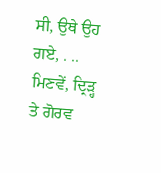ਸੀ, ਉਥੇ ਉਹ ਗਏ, . .. ਮਿਣਵੇਂ, ਦ੍ਰਿੜ੍ਹ ਤੇ ਗੋਰਵ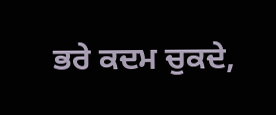ਭਰੇ ਕਦਮ ਚੁਕਦੇ,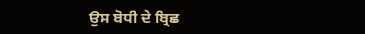ਉਸ ਬੋਧੀ ਦੇ ਬ੍ਰਿਛ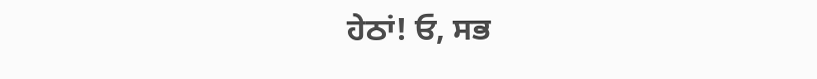ਹੇਠਾਂ! ਓ, ਸਭ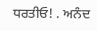ਧਰਤੀਓ! . ਅਨੰਦ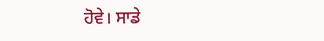ਹੋਵੇ। ਸਾਡੇ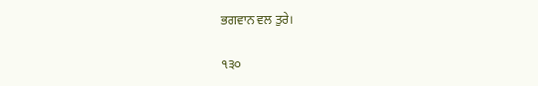ਭਗਵਾਨ ਵਲ ਤੁਰੇ।

੧੩੦